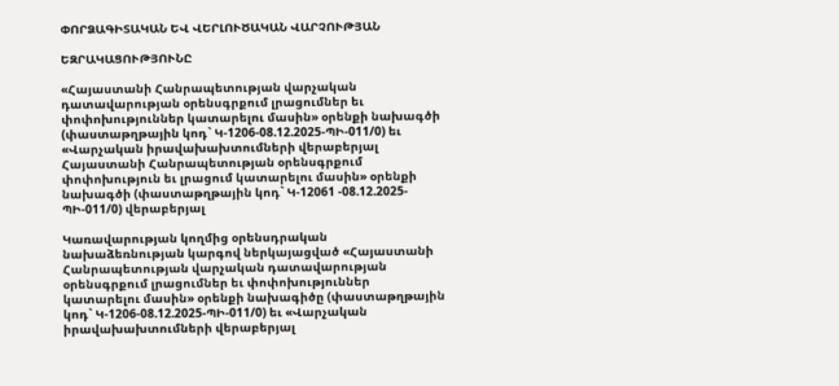ՓՈՐՁԱԳԻՏԱԿԱՆ ԵՎ ՎԵՐԼՈՒԾԱԿԱՆ ՎԱՐՉՈՒԹՅԱՆ

ԵԶՐԱԿԱՑՈՒԹՅՈՒՆԸ

«Հայաստանի Հանրապետության վարչական դատավարության օրենսգրքում լրացումներ եւ փոփոխություններ կատարելու մասին» օրենքի նախագծի (փաստաթղթային կոդ` Կ-1206-08.12.2025-ՊԻ-011/0) եւ «Վարչական իրավախախտումների վերաբերյալ Հայաստանի Հանրապետության օրենսգրքում փոփոխություն եւ լրացում կատարելու մասին» օրենքի նախագծի (փաստաթղթային կոդ` Կ-12061 -08.12.2025-ՊԻ-011/0) վերաբերյալ

Կառավարության կողմից օրենսդրական նախաձեռնության կարգով ներկայացված «Հայաստանի Հանրապետության վարչական դատավարության օրենսգրքում լրացումներ եւ փոփոխություններ կատարելու մասին» օրենքի նախագիծը (փաստաթղթային կոդ` Կ-1206-08.12.2025-ՊԻ-011/0) եւ «Վարչական իրավախախտումների վերաբերյալ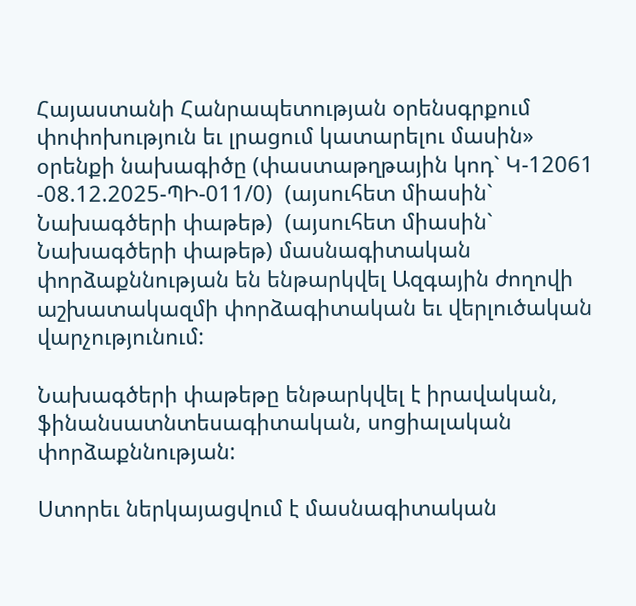Հայաստանի Հանրապետության օրենսգրքում փոփոխություն եւ լրացում կատարելու մասին» օրենքի նախագիծը (փաստաթղթային կոդ` Կ-12061 -08.12.2025-ՊԻ-011/0)  (այսուհետ միասին` Նախագծերի փաթեթ)  (այսուհետ միասին` Նախագծերի փաթեթ) մասնագիտական փորձաքննության են ենթարկվել Ազգային ժողովի աշխատակազմի փորձագիտական եւ վերլուծական  վարչությունում:

Նախագծերի փաթեթը ենթարկվել է իրավական, ֆինանսատնտեսագիտական, սոցիալական փորձաքննության:

Ստորեւ ներկայացվում է մասնագիտական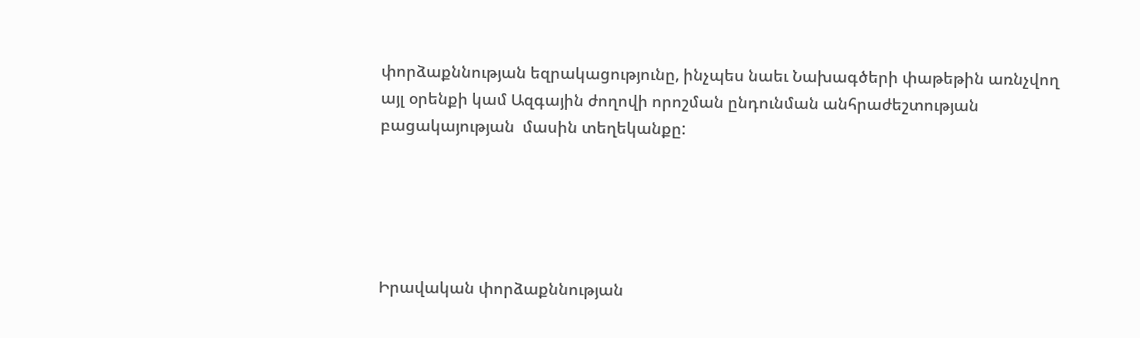փորձաքննության եզրակացությունը, ինչպես նաեւ Նախագծերի փաթեթին առնչվող այլ օրենքի կամ Ազգային ժողովի որոշման ընդունման անհրաժեշտության բացակայության  մասին տեղեկանքը:





Իրավական փորձաքննության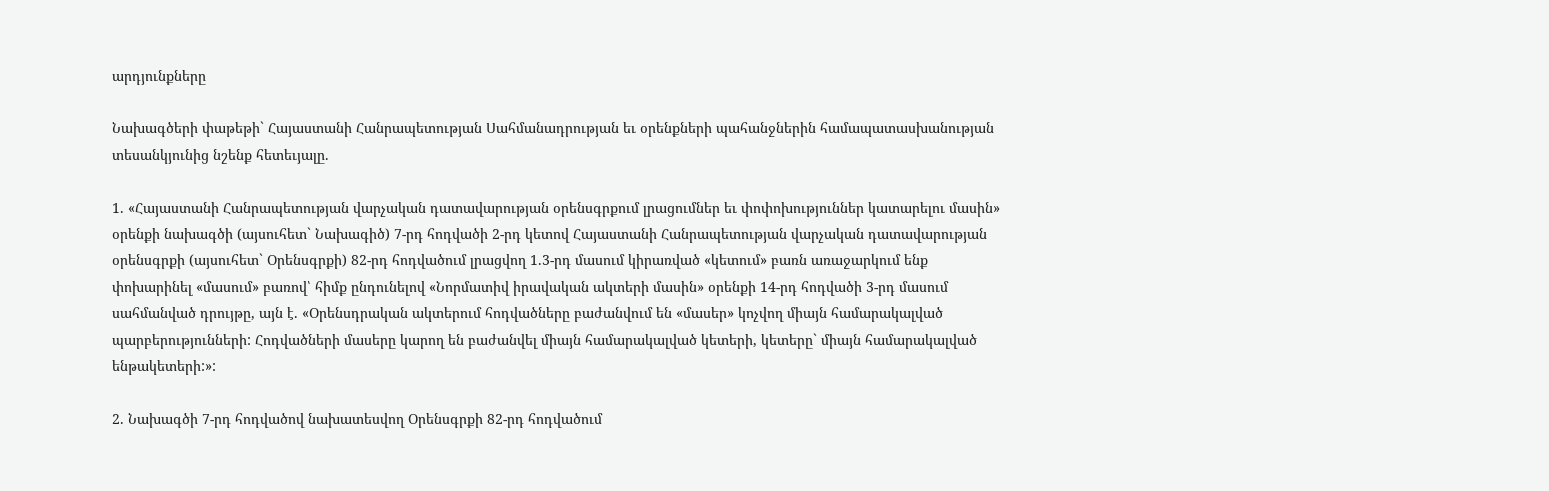արդյունքները

Նախագծերի փաթեթի` Հայաստանի Հանրապետության Սահմանադրության եւ օրենքների պահանջներին համապատասխանության տեսանկյունից նշենք հետեւյալը.

1. «Հայաստանի Հանրապետության վարչական դատավարության օրենսգրքում լրացումներ եւ փոփոխություններ կատարելու մասին» օրենքի նախագծի (այսուհետ` Նախագիծ) 7-րդ հոդվածի 2-րդ կետով Հայաստանի Հանրապետության վարչական դատավարության օրենսգրքի (այսուհետ` Օրենսգրքի) 82-րդ հոդվածում լրացվող 1.3-րդ մասում կիրառված «կետում» բառն առաջարկում ենք փոխարինել «մասում» բառով՝ հիմք ընդունելով «Նորմատիվ իրավական ակտերի մասին» օրենքի 14-րդ հոդվածի 3-րդ մասում սահմանված դրույթը, այն է. «Օրենսդրական ակտերում հոդվածները բաժանվում են «մասեր» կոչվող միայն համարակալված պարբերությունների: Հոդվածների մասերը կարող են բաժանվել միայն համարակալված կետերի, կետերը` միայն համարակալված ենթակետերի:»:

2. Նախագծի 7-րդ հոդվածով նախատեսվող Օրենսգրքի 82-րդ հոդվածում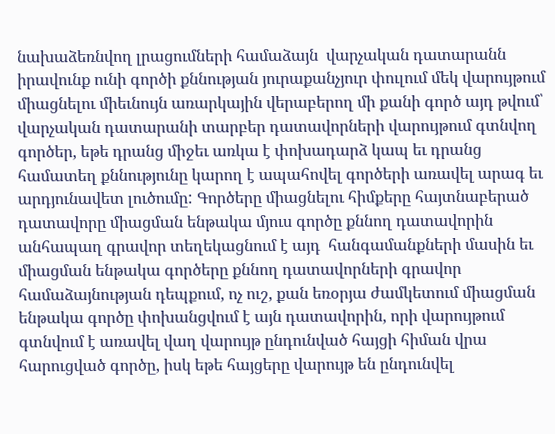նախաձեռնվող լրացումների համաձայն  վարչական դատարանն իրավունք ունի գործի քննության յուրաքանչյուր փուլում մեկ վարույթում միացնելու միեւնույն առարկային վերաբերող մի քանի գործ այդ թվում՝ վարչական դատարանի տարբեր դատավորների վարույթում գտնվող գործեր, եթե դրանց միջեւ առկա է փոխադարձ կապ եւ դրանց համատեղ քննությունը կարող է ապահովել գործերի առավել արագ եւ արդյունավետ լուծումը: Գործերը միացնելու հիմքերը հայտնաբերած դատավորը միացման ենթակա մյուս գործը քննող դատավորին անհապաղ գրավոր տեղեկացնում է այդ  հանգամանքների մասին եւ միացման ենթակա գործերը քննող դատավորների գրավոր համաձայնության դեպքում, ոչ ուշ, քան եռօրյա ժամկետում միացման ենթակա գործը փոխանցվում է այն դատավորին, որի վարույթում գտնվում է առավել վաղ վարույթ ընդունված հայցի հիման վրա հարուցված գործը, իսկ եթե հայցերը վարույթ են ընդունվել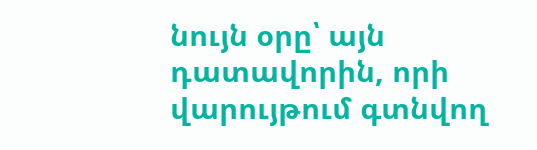նույն օրը՝ այն դատավորին, որի վարույթում գտնվող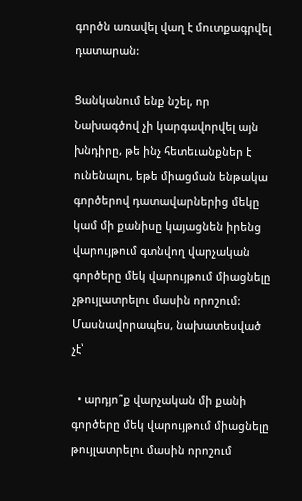գործն առավել վաղ է մուտքագրվել դատարան:

Ցանկանում ենք նշել, որ Նախագծով չի կարգավորվել այն խնդիրը, թե ինչ հետեւանքներ է ունենալու, եթե միացման ենթակա գործերով դատավարներից մեկը կամ մի քանիսը կայացնեն իրենց վարույթում գտնվող վարչական գործերը մեկ վարույթում միացնելը չթույլատրելու մասին որոշում: Մասնավորապես, նախատեսված չէ՝

  • արդյո՞ք վարչական մի քանի գործերը մեկ վարույթում միացնելը թույլատրելու մասին որոշում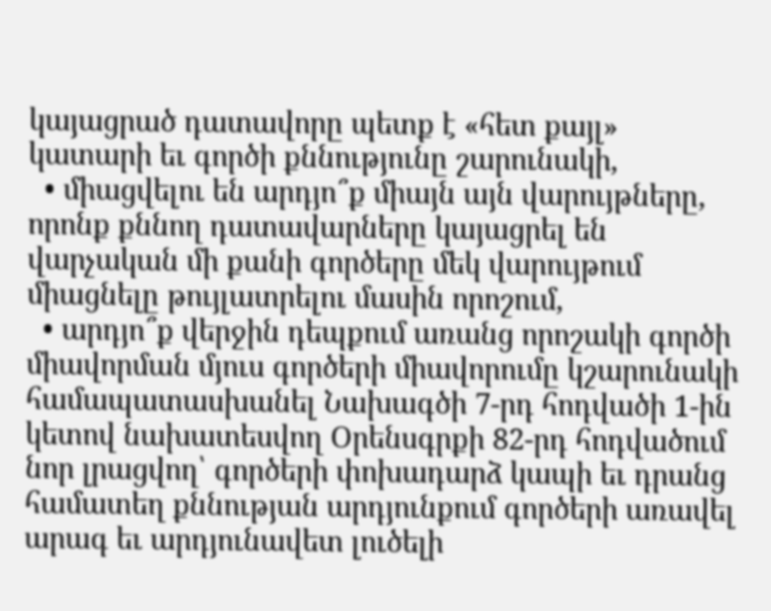կայացրած դատավորը պետք է «հետ քայլ» կատարի եւ գործի քննությունը շարունակի,
  • միացվելու են արդյո՞ք միայն այն վարույթները, որոնք քննող դատավարները կայացրել են վարչական մի քանի գործերը մեկ վարույթում միացնելը թույլատրելու մասին որոշում,
  • արդյո՞ք վերջին դեպքում առանց որոշակի գործի միավորման մյուս գործերի միավորումը կշարունակի համապատասխանել Նախագծի 7-րդ հոդվածի 1-ին կետով նախատեսվող Օրենսգրքի 82-րդ հոդվածում նոր լրացվող՝ գործերի փոխադարձ կապի եւ դրանց համատեղ քննության արդյունքում գործերի առավել արագ եւ արդյունավետ լուծելի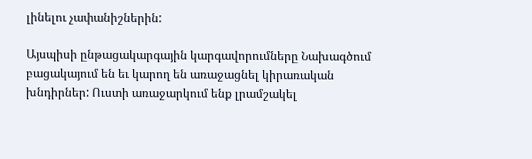լինելու չափանիշներին:

Այսպիսի ընթացակարգային կարգավորումները Նախագծում բացակայում են եւ կարող են առաջացնել կիրառական խնդիրներ: Ուստի առաջարկում ենք լրամշակել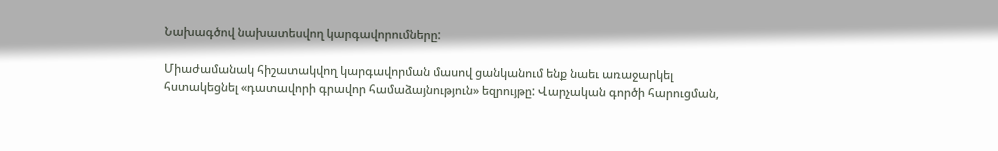Նախագծով նախատեսվող կարգավորումները:

Միաժամանակ հիշատակվող կարգավորման մասով ցանկանում ենք նաեւ առաջարկել հստակեցնել «դատավորի գրավոր համաձայնություն» եզրույթը: Վարչական գործի հարուցման,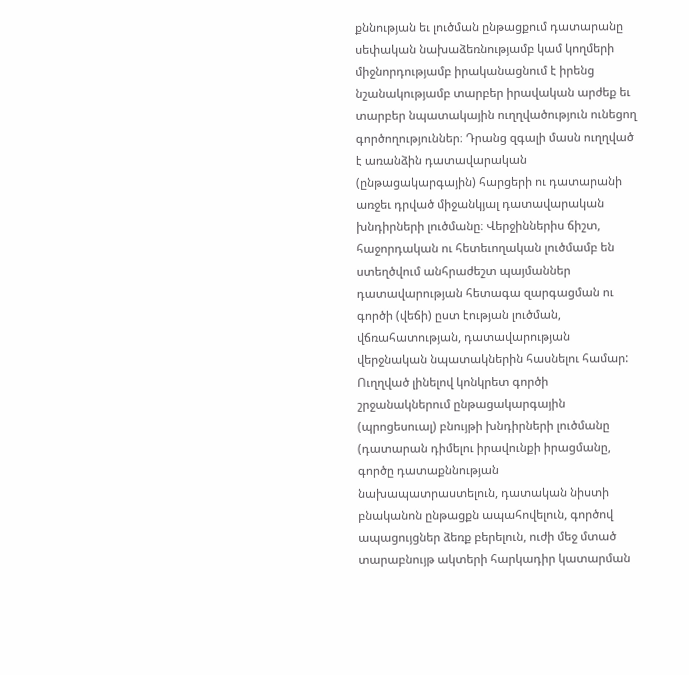քննության եւ լուծման ընթացքում դատարանը սեփական նախաձեռնությամբ կամ կողմերի միջնորդությամբ իրականացնում է իրենց նշանակությամբ տարբեր իրավական արժեք եւ տարբեր նպատակային ուղղվածություն ունեցող գործողություններ։ Դրանց զգալի մասն ուղղված է առանձին դատավարական (ընթացակարգային) հարցերի ու դատարանի առջեւ դրված միջանկյալ դատավարական խնդիրների լուծմանը։ Վերջիններիս ճիշտ, հաջորդական ու հետեւողական լուծմամբ են ստեղծվում անհրաժեշտ պայմաններ դատավարության հետագա զարգացման ու գործի (վեճի) ըստ էության լուծման, վճռահատության, դատավարության վերջնական նպատակներին հասնելու համար: Ուղղված լինելով կոնկրետ գործի շրջանակներում ընթացակարգային (պրոցեսուալ) բնույթի խնդիրների լուծմանը (դատարան դիմելու իրավունքի իրացմանը, գործը դատաքննության նախապատրաստելուն, դատական նիստի բնականոն ընթացքն ապահովելուն, գործով ապացույցներ ձեռք բերելուն, ուժի մեջ մտած տարաբնույթ ակտերի հարկադիր կատարման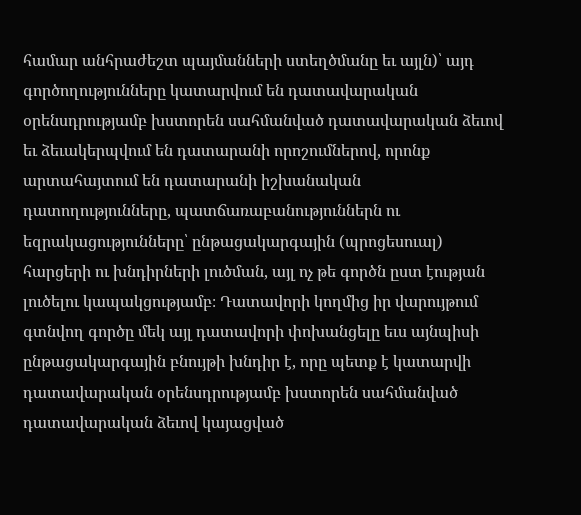համար անհրաժեշտ պայմանների ստեղծմանը եւ այլն)՝ այդ գործողությունները կատարվում են դատավարական օրենսդրությամբ խստորեն սահմանված դատավարական ձեւով եւ ձեւակերպվում են դատարանի որոշումներով, որոնք արտահայտում են դատարանի իշխանական դատողությունները, պատճառաբանություններն ու եզրակացությունները՝ ընթացակարգային (պրոցեսուալ) հարցերի ու խնդիրների լուծման, այլ ոչ թե գործն ըստ էության լուծելու կապակցությամբ։ Դատավորի կողմից իր վարույթում գտնվող գործը մեկ այլ դատավորի փոխանցելը եւս այնպիսի ընթացակարգային բնույթի խնդիր է, որը պետք է կատարվի դատավարական օրենսդրությամբ խստորեն սահմանված դատավարական ձեւով կայացված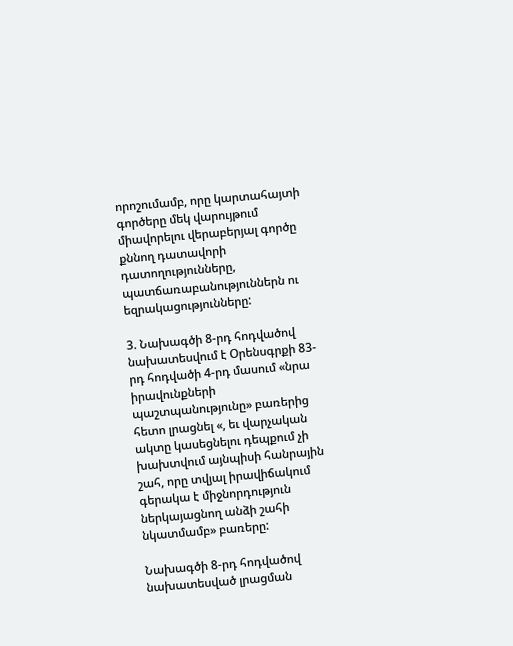որոշումամբ, որը կարտահայտի գործերը մեկ վարույթում միավորելու վերաբերյալ գործը քննող դատավորի դատողությունները, պատճառաբանություններն ու եզրակացությունները:

3. Նախագծի 8-րդ հոդվածով նախատեսվում է Օրենսգրքի 83-րդ հոդվածի 4-րդ մասում «նրա իրավունքների պաշտպանությունը» բառերից հետո լրացնել «, եւ վարչական ակտը կասեցնելու դեպքում չի խախտվում այնպիսի հանրային շահ, որը տվյալ իրավիճակում գերակա է միջնորդություն ներկայացնող անձի շահի նկատմամբ» բառերը:

Նախագծի 8-րդ հոդվածով նախատեսված լրացման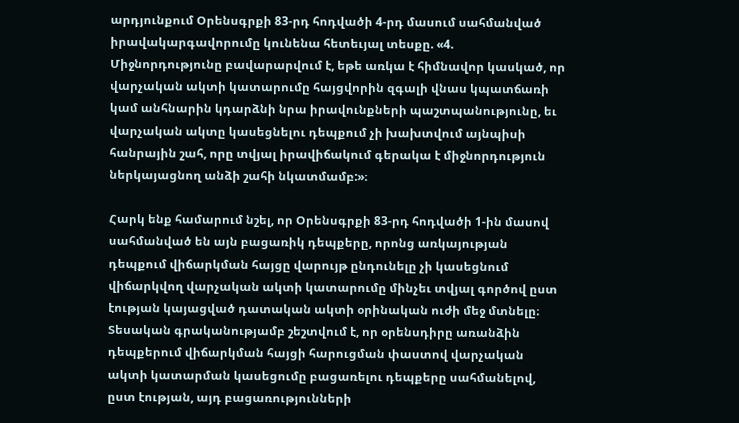արդյունքում Օրենսգրքի 83-րդ հոդվածի 4-րդ մասում սահմանված իրավակարգավորումը կունենա հետեւյալ տեսքը. «4. Միջնորդությունը բավարարվում է, եթե առկա է հիմնավոր կասկած, որ վարչական ակտի կատարումը հայցվորին զգալի վնաս կպատճառի կամ անհնարին կդարձնի նրա իրավունքների պաշտպանությունը, եւ վարչական ակտը կասեցնելու դեպքում չի խախտվում այնպիսի հանրային շահ, որը տվյալ իրավիճակում գերակա է միջնորդություն ներկայացնող անձի շահի նկատմամբ:»։

Հարկ ենք համարում նշել, որ Օրենսգրքի 83-րդ հոդվածի 1-ին մասով սահմանված են այն բացառիկ դեպքերը, որոնց առկայության դեպքում վիճարկման հայցը վարույթ ընդունելը չի կասեցնում վիճարկվող վարչական ակտի կատարումը մինչեւ տվյալ գործով ըստ էության կայացված դատական ակտի օրինական ուժի մեջ մտնելը։ Տեսական գրականությամբ շեշտվում է, որ օրենսդիրը առանձին դեպքերում վիճարկման հայցի հարուցման փաստով վարչական ակտի կատարման կասեցումը բացառելու դեպքերը սահմանելով, ըստ էության, այդ բացառությունների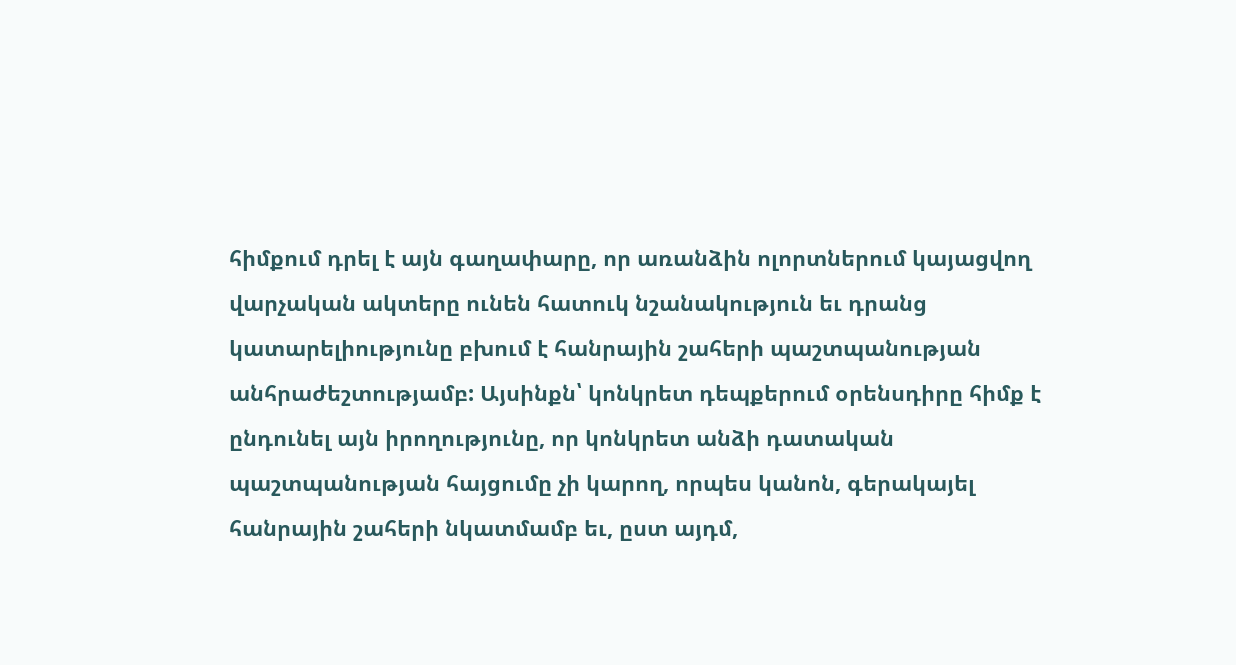հիմքում դրել է այն գաղափարը, որ առանձին ոլորտներում կայացվող վարչական ակտերը ունեն հատուկ նշանակություն եւ դրանց կատարելիությունը բխում է հանրային շահերի պաշտպանության անհրաժեշտությամբ: Այսինքն՝ կոնկրետ դեպքերում օրենսդիրը հիմք է ընդունել այն իրողությունը, որ կոնկրետ անձի դատական պաշտպանության հայցումը չի կարող, որպես կանոն, գերակայել հանրային շահերի նկատմամբ եւ, ըստ այդմ,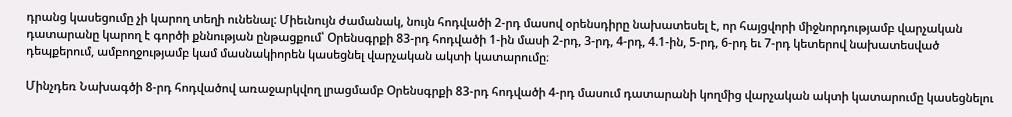դրանց կասեցումը չի կարող տեղի ունենալ: Միեւնույն ժամանակ, նույն հոդվածի 2-րդ մասով օրենսդիրը նախատեսել է, որ հայցվորի միջնորդությամբ վարչական դատարանը կարող է գործի քննության ընթացքում՝ Օրենսգրքի 83-րդ հոդվածի 1-ին մասի 2-րդ, 3-րդ, 4-րդ, 4.1-ին, 5-րդ, 6-րդ եւ 7-րդ կետերով նախատեսված դեպքերում, ամբողջությամբ կամ մասնակիորեն կասեցնել վարչական ակտի կատարումը։

Մինչդեռ Նախագծի 8-րդ հոդվածով առաջարկվող լրացմամբ Օրենսգրքի 83-րդ հոդվածի 4-րդ մասում դատարանի կողմից վարչական ակտի կատարումը կասեցնելու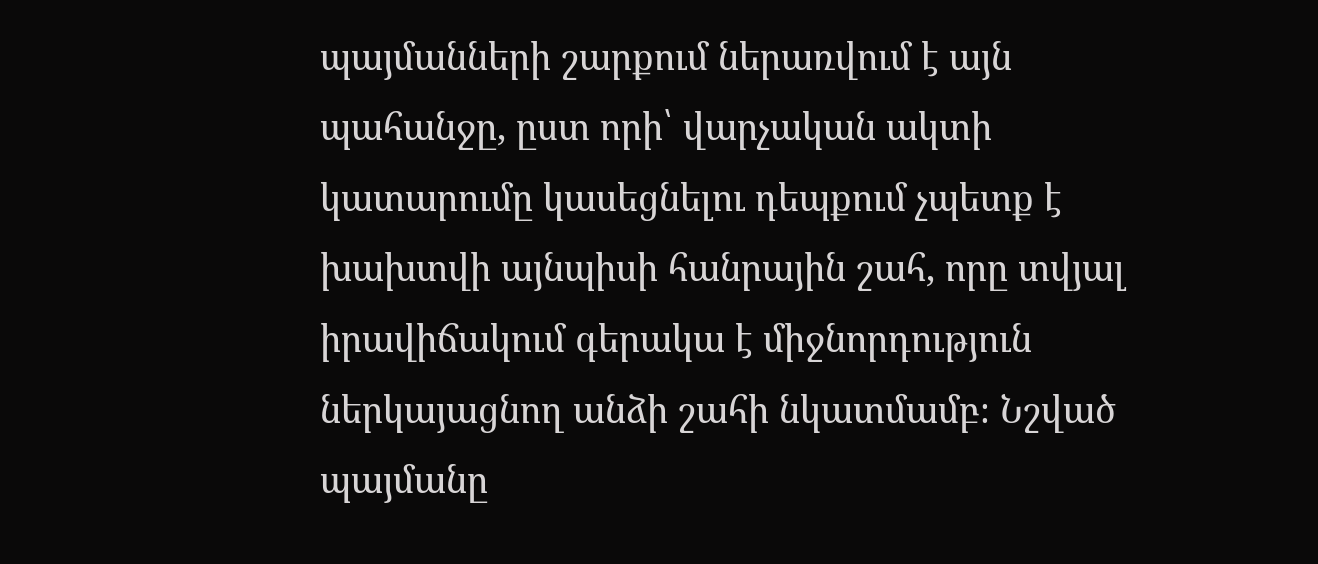պայմանների շարքում ներառվում է այն պահանջը, ըստ որի՝ վարչական ակտի կատարումը կասեցնելու դեպքում չպետք է խախտվի այնպիսի հանրային շահ, որը տվյալ իրավիճակում գերակա է միջնորդություն ներկայացնող անձի շահի նկատմամբ։ Նշված պայմանը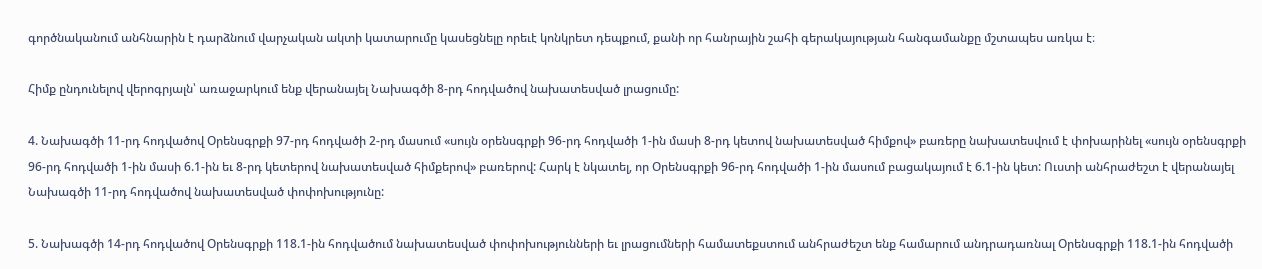գործնականում անհնարին է դարձնում վարչական ակտի կատարումը կասեցնելը որեւէ կոնկրետ դեպքում, քանի որ հանրային շահի գերակայության հանգամանքը մշտապես առկա է։

Հիմք ընդունելով վերոգրյալն՝ առաջարկում ենք վերանայել Նախագծի 8-րդ հոդվածով նախատեսված լրացումը:

4. Նախագծի 11-րդ հոդվածով Օրենսգրքի 97-րդ հոդվածի 2-րդ մասում «սույն օրենսգրքի 96-րդ հոդվածի 1-ին մասի 8-րդ կետով նախատեսված հիմքով» բառերը նախատեսվում է փոխարինել «սույն օրենսգրքի 96-րդ հոդվածի 1-ին մասի 6.1-ին եւ 8-րդ կետերով նախատեսված հիմքերով» բառերով: Հարկ է նկատել, որ Օրենսգրքի 96-րդ հոդվածի 1-ին մասում բացակայում է 6.1-ին կետ: Ուստի անհրաժեշտ է վերանայել Նախագծի 11-րդ հոդվածով նախատեսված փոփոխությունը:

5. Նախագծի 14-րդ հոդվածով Օրենսգրքի 118.1-ին հոդվածում նախատեսված փոփոխությունների եւ լրացումների համատեքստում անհրաժեշտ ենք համարում անդրադառնալ Օրենսգրքի 118.1-ին հոդվածի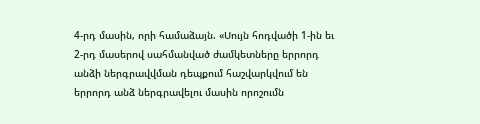4-րդ մասին, որի համաձայն. «Սույն հոդվածի 1-ին եւ 2-րդ մասերով սահմանված ժամկետները երրորդ անձի ներգրավվման դեպքում հաշվարկվում են երրորդ անձ ներգրավելու մասին որոշումն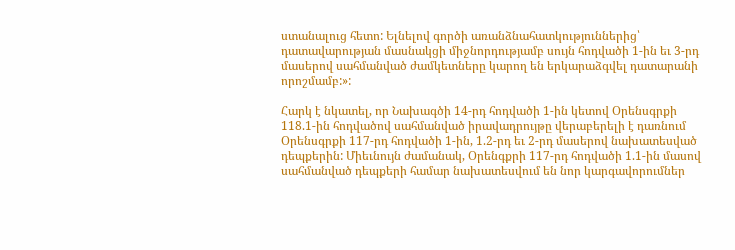ստանալուց հետո: Ելնելով գործի առանձնահատկություններից՝ դատավարության մասնակցի միջնորդությամբ սույն հոդվածի 1-ին եւ 3-րդ մասերով սահմանված ժամկետները կարող են երկարաձգվել դատարանի որոշմամբ:»:

Հարկ է նկատել, որ Նախագծի 14-րդ հոդվածի 1-ին կետով Օրենսգրքի 118.1-ին հոդվածով սահմանված իրավադրույթը վերաբերելի է դառնում Օրենսգրքի 117-րդ հոդվածի 1-ին, 1.2-րդ եւ 2-րդ մասերով նախատեսված դեպքերին: Միեւնույն ժամանակ, Օրենգքրի 117-րդ հոդվածի 1.1-ին մասով սահմանված դեպքերի համար նախատեսվում են նոր կարգավորումներ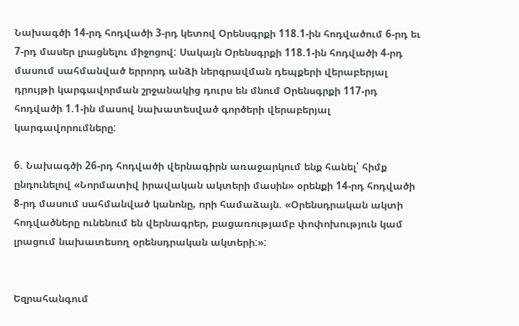Նախագծի 14-րդ հոդվածի 3-րդ կետով Օրենսգրքի 118.1-ին հոդվածում 6-րդ եւ 7-րդ մասեր լրացնելու միջոցով: Սակայն Օրենսգրքի 118.1-ին հոդվածի 4-րդ մասում սահմանված երրորդ անձի ներգրավման դեպքերի վերաբերյալ դրույթի կարգավորման շրջանակից դուրս են մնում Օրենսգրքի 117-րդ հոդվածի 1.1-ին մասով նախատեսված գործերի վերաբերյալ կարգավորումները:

6. Նախագծի 26-րդ հոդվածի վերնագիրն առաջարկում ենք հանել՝ հիմք ընդունելով «Նորմատիվ իրավական ակտերի մասին» օրենքի 14-րդ հոդվածի 8-րդ մասում սահմանված կանոնը, որի համաձայն. «Օրենսդրական ակտի հոդվածները ունենում են վերնագրեր, բացառությամբ փոփոխություն կամ լրացում նախատեսող օրենսդրական ակտերի:»:


Եզրահանգում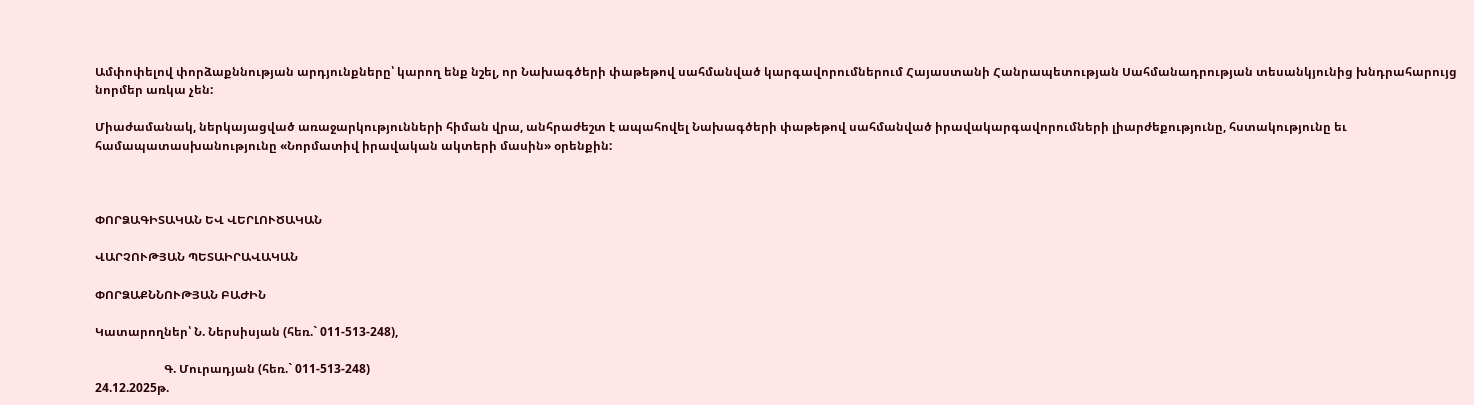Ամփոփելով փորձաքննության արդյունքները՝ կարող ենք նշել, որ Նախագծերի փաթեթով սահմանված կարգավորումներում Հայաստանի Հանրապետության Սահմանադրության տեսանկյունից խնդրահարույց նորմեր առկա չեն:

Միաժամանակ, ներկայացված առաջարկությունների հիման վրա, անհրաժեշտ է ապահովել Նախագծերի փաթեթով սահմանված իրավակարգավորումների լիարժեքությունը, հստակությունը եւ համապատասխանությունը «Նորմատիվ իրավական ակտերի մասին» օրենքին:



ՓՈՐՁԱԳԻՏԱԿԱՆ ԵՎ ՎԵՐԼՈՒԾԱԿԱՆ

ՎԱՐՉՈՒԹՅԱՆ ՊԵՏԱԻՐԱՎԱԿԱՆ

ՓՈՐՁԱՔՆՆՈՒԹՅԱՆ ԲԱԺԻՆ

Կատարողներ՝ Ն. Ներսիսյան (հեռ.` 011-513-248),

                       Գ. Մուրադյան (հեռ.` 011-513-248)
24.12.2025թ.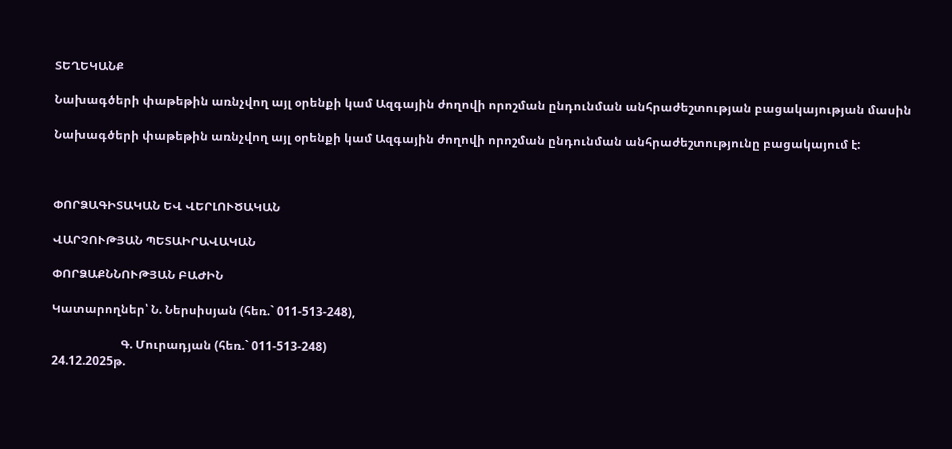ՏԵՂԵԿԱՆՔ

Նախագծերի փաթեթին առնչվող այլ օրենքի կամ Ազգային ժողովի որոշման ընդունման անհրաժեշտության բացակայության մասին

Նախագծերի փաթեթին առնչվող այլ օրենքի կամ Ազգային ժողովի որոշման ընդունման անհրաժեշտությունը բացակայում է:



ՓՈՐՁԱԳԻՏԱԿԱՆ ԵՎ ՎԵՐԼՈՒԾԱԿԱՆ

ՎԱՐՉՈՒԹՅԱՆ ՊԵՏԱԻՐԱՎԱԿԱՆ

ՓՈՐՁԱՔՆՆՈՒԹՅԱՆ ԲԱԺԻՆ

Կատարողներ՝ Ն. Ներսիսյան (հեռ.` 011-513-248),

                       Գ. Մուրադյան (հեռ.` 011-513-248)
24.12.2025թ.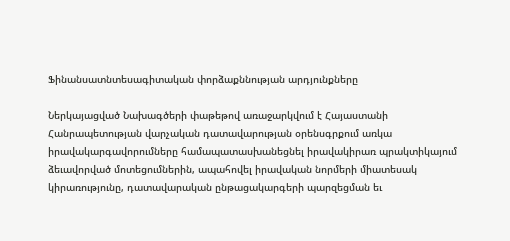Ֆինանսատնտեսագիտական փորձաքննության արդյունքները

Ներկայացված Նախագծերի փաթեթով առաջարկվում է Հայաստանի Հանրապետության վարչական դատավարության օրենսգրքում առկա իրավակարգավորումները համապատասխանեցնել իրավակիրառ պրակտիկայում ձեւավորված մոտեցումներին, ապահովել իրավական նորմերի միատեսակ կիրառությունը, դատավարական ընթացակարգերի պարզեցման եւ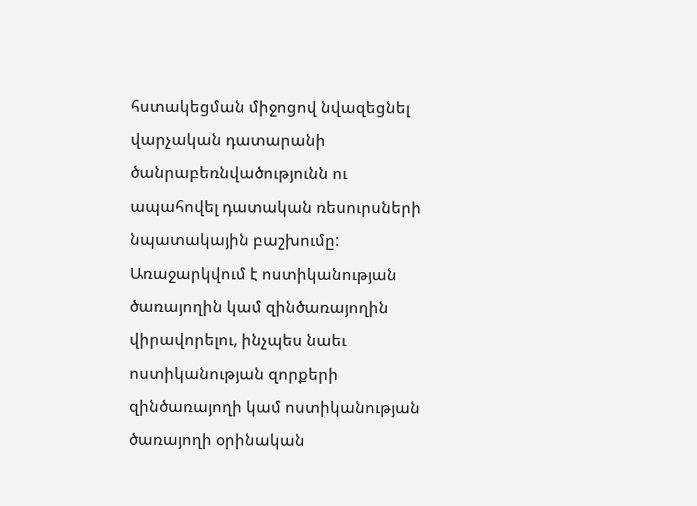հստակեցման միջոցով նվազեցնել վարչական դատարանի ծանրաբեռնվածությունն ու ապահովել դատական ռեսուրսների նպատակային բաշխումը: Առաջարկվում է ոստիկանության ծառայողին կամ զինծառայողին վիրավորելու, ինչպես նաեւ ոստիկանության զորքերի զինծառայողի կամ ոստիկանության ծառայողի օրինական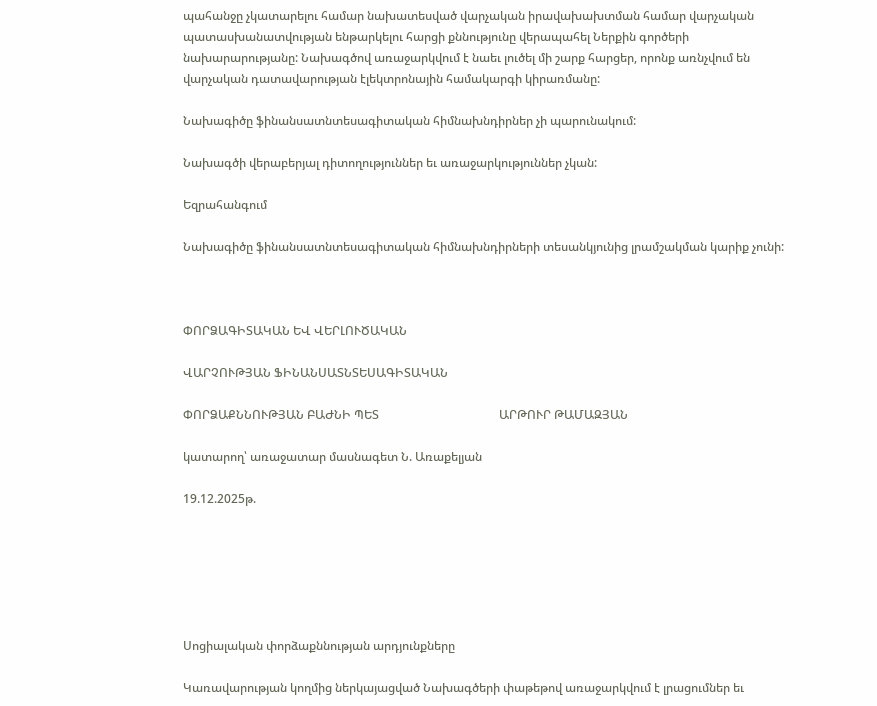պահանջը չկատարելու համար նախատեսված վարչական իրավախախտման համար վարչական պատասխանատվության ենթարկելու հարցի քննությունը վերապահել Ներքին գործերի նախարարությանը: Նախագծով առաջարկվում է նաեւ լուծել մի շարք հարցեր, որոնք առնչվում են վարչական դատավարության էլեկտրոնային համակարգի կիրառմանը:

Նախագիծը ֆինանսատնտեսագիտական հիմնախնդիրներ չի պարունակում:

Նախագծի վերաբերյալ դիտողություններ եւ առաջարկություններ չկան:

Եզրահանգում

Նախագիծը ֆինանսատնտեսագիտական հիմնախնդիրների տեսանկյունից լրամշակման կարիք չունի:



ՓՈՐՁԱԳԻՏԱԿԱՆ ԵՎ ՎԵՐԼՈՒԾԱԿԱՆ

ՎԱՐՉՈՒԹՅԱՆ ՖԻՆԱՆՍԱՏՆՏԵՍԱԳԻՏԱԿԱՆ

ՓՈՐՁԱՔՆՆՈՒԹՅԱՆ ԲԱԺՆԻ ՊԵՏ                                        ԱՐԹՈՒՐ ԹԱՄԱԶՅԱՆ

կատարող՝ առաջատար մասնագետ Ն. Առաքելյան

19.12.2025թ.






Սոցիալական փորձաքննության արդյունքները

Կառավարության կողմից ներկայացված Նախագծերի փաթեթով առաջարկվում է լրացումներ եւ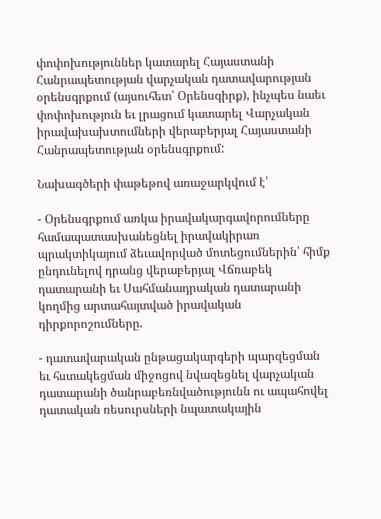փոփոխություններ կատարել Հայաստանի Հանրապետության վարչական դատավարության օրենսգրքում (այսուհետ՝ Օրենսգիրք), ինչպես նաեւ փոփոխություն եւ լրացում կատարել Վարչական իրավախախտումների վերաբերյալ Հայաստանի Հանրապետության օրենսգրքում:

Նախագծերի փաթեթով առաջարկվում է՝

- Օրենսգրքում առկա իրավակարգավորումները համապատասխանեցնել իրավակիրառ պրակտիկայում ձեւավորված մոտեցումներին՝ հիմք ընդունելով դրանց վերաբերյալ Վճռաբեկ դատարանի եւ Սահմանադրական դատարանի կողմից արտահայտված իրավական դիրքորոշումները.

- դատավարական ընթացակարգերի պարզեցման եւ հստակեցման միջոցով նվազեցնել վարչական դատարանի ծանրաբեռնվածությունն ու ապահովել դատական ռեսուրսների նպատակային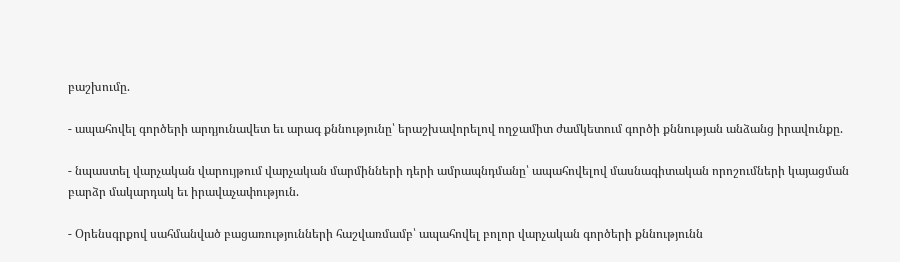բաշխումը.

- ապահովել գործերի արդյունավետ եւ արագ քննությունը՝ երաշխավորելով ողջամիտ ժամկետում գործի քննության անձանց իրավունքը.

- նպաստել վարչական վարույթում վարչական մարմինների դերի ամրապնդմանը՝ ապահովելով մասնագիտական որոշումների կայացման բարձր մակարդակ եւ իրավաչափություն.

- Օրենսգրքով սահմանված բացառությունների հաշվառմամբ՝ ապահովել բոլոր վարչական գործերի քննությունն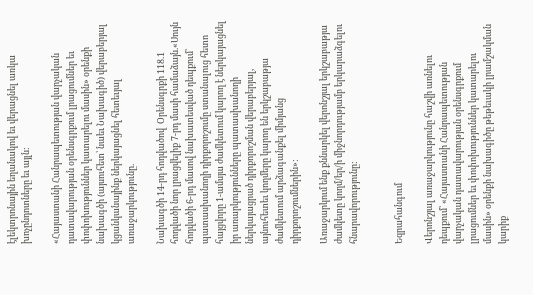էլեկտրոնային եղանակով եւ վերացնել առկա խոչընդոտները եւ այլն:

«Հայաստանի Հանրապետության վարչական դատավարության օրենսգրքում լրացումներ եւ փոփոխություններ կատարելու մասին» օրենքի նախագծի (այսուհետ՝ նաեւ Նախագիծ) վերաբերյալ կցանկանայինք ներկայացնել հետեւյալ առաջարկությունը.

Նախագծի 14-րդ հոդվածով  Օրենսգրքի 118.1 հոդվածի նոր լրացվելիք 7-րդ մասի համաձայն.«Սույն հոդվածի 6-րդ մասով նախատեսված դեպքում՝ պատասխանողի դիրքորոշումը ստանալուց հետո հայցվորը 1-ամսյա ժամկետում կարող է ներկայացնել իր առարկությունները պատասխանողի ներկայացրած դիրքորոշման վերաբերյալ, այնուհետեւ կողմերը կարող են երկշաբաթյա ժամկետում արձագանքել միմյանց դիրքորոշումներին»:

Առաջարկում ենք քննարկել վերոնշյալ երկշաբաթյա ժամկետը կողմ/եր/ի միջնորդությամբ երկարաձգելու հնարավորությունը:


Եզրահանգում

Վերոնշյալ առաջարկությունը հաշվի առնելու դեպքում՝ «Հայաստանի Հանրապետության վարչական դատավարության օրենսգրքում լրացումներ եւ փոփոխություններ կատարելու մասին» օրենքի նախագիծը թեթեւակի լրամշակման կարիք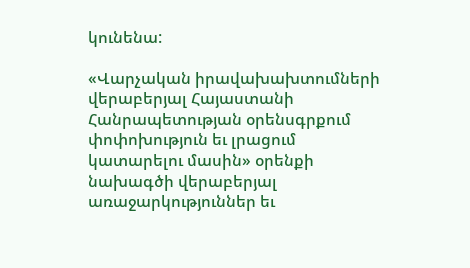կունենա:

«Վարչական իրավախախտումների վերաբերյալ Հայաստանի Հանրապետության օրենսգրքում փոփոխություն եւ լրացում կատարելու մասին» օրենքի նախագծի վերաբերյալ առաջարկություններ եւ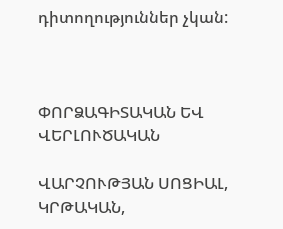դիտողություններ չկան:



ՓՈՐՁԱԳԻՏԱԿԱՆ ԵՎ ՎԵՐԼՈՒԾԱԿԱՆ

ՎԱՐՉՈՒԹՅԱՆ ՍՈՑԻԱԼ, ԿՐԹԱԿԱՆ,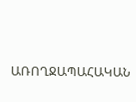ԱՌՈՂՋԱՊԱՀԱԿԱՆ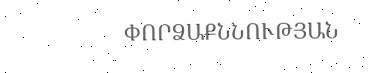ՓՈՐՁԱՔՆՆՈՒԹՅԱՆ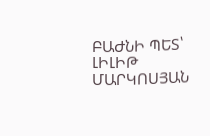ԲԱԺՆԻ ՊԵՏ՝                                       ԼԻԼԻԹ ՄԱՐԿՈՍՅԱՆ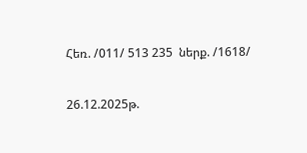Հեռ. /011/ 513 235  ներք. /1618/

26.12.2025թ.